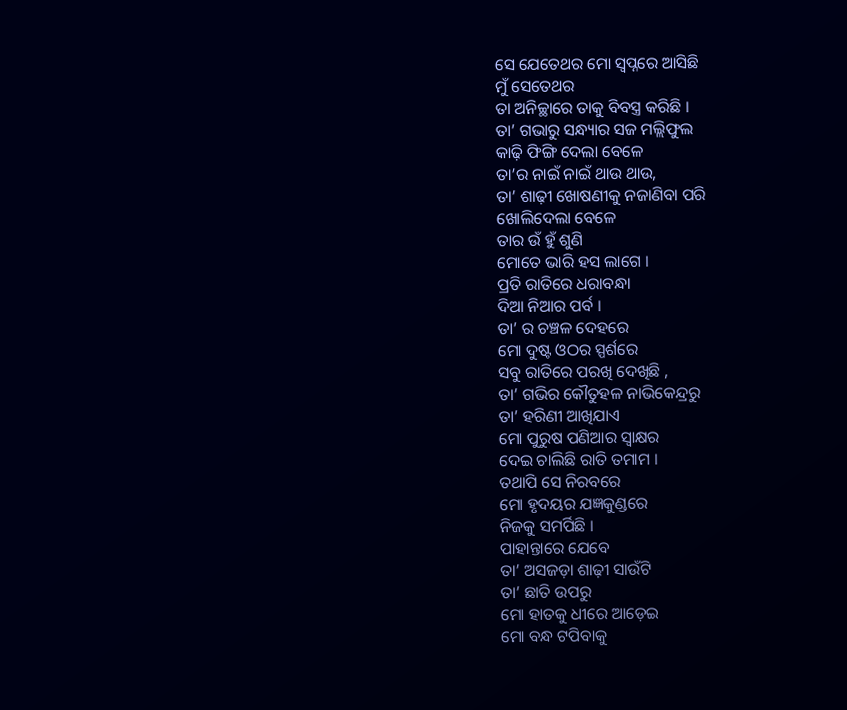ସେ ଯେତେଥର ମୋ ସ୍ୱପ୍ନରେ ଆସିଛି
ମୁଁ ସେତେଥର
ତା ଅନିଚ୍ଛାରେ ତାକୁ ବିବସ୍ତ୍ର କରିଛି ।
ତା’ ଗଭାରୁ ସନ୍ଧ୍ୟାର ସଜ ମଲ୍ଲିଫୁଲ
କାଢ଼ି ଫିଙ୍ଗି ଦେଲା ବେଳେ
ତା’ର ନାଇଁ ନାଇଁ ଥାଉ ଥାଉ,
ତା’ ଶାଢ଼ୀ ଖୋଷଣୀକୁ ନଜାଣିବା ପରି
ଖୋଲିଦେଲା ବେଳେ
ତାର ଉଁ ହୁଁ ଶୁଣି
ମୋତେ ଭାରି ହସ ଲାଗେ ।
ପ୍ରତି ରାତିରେ ଧରାବନ୍ଧା
ଦିଆ ନିଆର ପର୍ବ ।
ତା’ ର ଚଞ୍ଚଳ ଦେହରେ
ମୋ ଦୁଷ୍ଟ ଓଠର ସ୍ପର୍ଶରେ
ସବୁ ରାତିରେ ପରଖି ଦେଖିଛି ,
ତା’ ଗଭିର କୌତୁହଳ ନାଭିକେନ୍ଦ୍ରରୁ
ତା’ ହରିଣୀ ଆଖିଯାଏ
ମୋ ପୁରୁଷ ପଣିଆର ସ୍ୱାକ୍ଷର
ଦେଇ ଚାଲିଛି ରାତି ତମାମ ।
ତଥାପି ସେ ନିରବରେ
ମୋ ହୃଦୟର ଯଜ୍ଞକୁଣ୍ଡରେ
ନିଜକୁ ସମର୍ପିଛି ।
ପାହାନ୍ତାରେ ଯେବେ
ତା’ ଅସଜଡ଼ା ଶାଢ଼ୀ ସାଉଁଟି
ତା’ ଛାତି ଉପରୁ
ମୋ ହାତକୁ ଧୀରେ ଆଡ଼େଇ
ମୋ ବନ୍ଧ ଟପିବାକୁ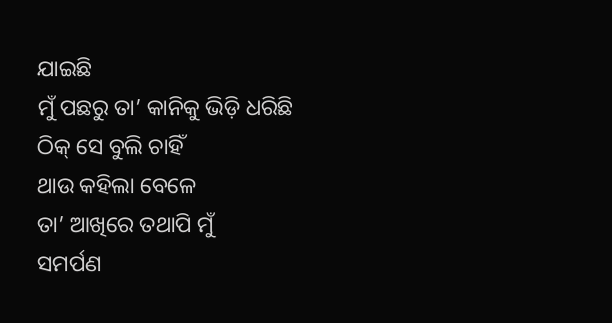ଯାଇଛି
ମୁଁ ପଛରୁ ତା’ କାନିକୁ ଭିଡ଼ି ଧରିଛି
ଠିକ୍ ସେ ବୁଲି ଚାହିଁ
ଥାଉ କହିଲା ବେଳେ
ତା’ ଆଖିରେ ତଥାପି ମୁଁ
ସମର୍ପଣ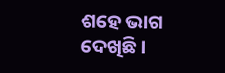ଶହେ ଭାଗ ଦେଖିଛି ।